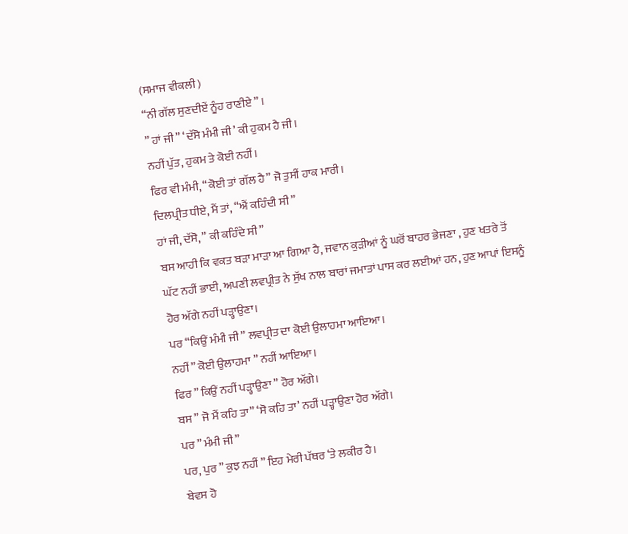(ਸਮਾਜ ਵੀਕਲੀ)
“ਨੀ ਗੱਲ ਸੁਣਦੀਏਂ ਨੂੰਹ ਰਾਣੀਏ ” ।
” ਹਾਂ ਜੀ ” ‘ਦੱਸੋ ਮੰਮੀ ਜੀ’ ਕੀ ਹੁਕਮ ਹੈ ਜੀ।
ਨਹੀਂ ਪੁੱਤ, ਹੁਕਮ ਤੇ ਕੋਈ ਨਹੀਂ।
ਫਿਰ ਵੀ ਮੰਮੀ, “ਕੋਈ ਤਾਂ ਗੱਲ ਹੈ” ਜੋ ਤੁਸੀਂ ਹਾਕ ਮਾਰੀ।
ਦਿਲਪ੍ਰੀਤ ਧੀਏ, ਮੈਂ ਤਾਂ, “ਐਂ ਕਹਿੰਦੀ ਸੀ”
ਹਾਂ ਜੀ, ਦੱਸੋ, ” ਕੀ ਕਹਿੰਦੇ ਸੀ”
ਬਸ ਆਹੀ ਕਿ ਵਕਤ ਬੜਾ ਮਾੜਾ ਆ ਗਿਆ ਹੈ, ਜਵਾਨ ਕੁੜੀਆਂ ਨੂੰ ਘਰੋਂ ਬਾਹਰ ਭੇਜਣਾ , ਹੁਣ ਖਤਰੇ ਤੋਂ ਘੱਟ ਨਹੀਂ ਭਾਈ, ਅਪਣੀ ਲਵਪ੍ਰੀਤ ਨੇ ਸੁੱਖ ਨਾਲ ਬਾਰਾਂ ਜਮਾਤਾਂ ਪਾਸ ਕਰ ਲਈਆਂ ਹਨ, ਹੁਣ ਆਪਾਂ ਇਸਨੂੰ ਹੋਰ ਅੱਗੇ ਨਹੀਂ ਪੜ੍ਹਾਉਣਾ।
ਪਰ “ਕਿਉਂ ਮੰਮੀ ਜੀ” ਲਵਪ੍ਰੀਤ ਦਾ ਕੋਈ ਉਲਾਹਮਾ ਆਇਆ।
ਨਹੀਂ ” ਕੋਈ ਉਲਾਹਮਾ ” ਨਹੀਂ ਆਇਆ।
ਫਿਰ ” ਕਿਉਂ ਨਹੀਂ ਪੜ੍ਹਾਉਣਾ ” ਹੋਰ ਅੱਗੇ।
ਬਸ ” ਜੋ ਮੈਂ ਕਹਿ ਤਾ” ‘ਸੋ ਕਹਿ ਤਾ’ ਨਹੀਂ ਪੜ੍ਹਾਉਣਾ ਹੋਰ ਅੱਗੇ।
ਪਰ ” ਮੰਮੀ ਜੀ ”
ਪਰ, ਪੁਰ ” ਕੁਝ ਨਹੀਂ ” ਇਹ ਮੇਰੀ ਪੱਥਰ ‘ਤੇ ਲਕੀਰ ਹੈ।
ਬੇਵਸ ਹੋ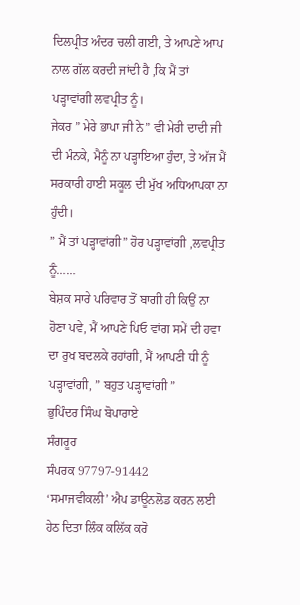ਦਿਲਪ੍ਰੀਤ ਅੰਦਰ ਚਲੀ ਗਈ, ਤੇ ਆਪਣੇ ਆਪ ਨਾਲ ਗੱਲ ਕਰਦੀ ਜਾਂਦੀ ਹੈ ,ਕਿ ਮੈਂ ਤਾਂ ਪੜ੍ਹਾਵਾਂਗੀ ਲਵਪ੍ਰੀਤ ਨੂੰ।
ਜੇਕਰ ” ਮੇਰੇ ਭਾਪਾ ਜੀ ਨੇ” ਵੀ ਮੇਰੀ ਦਾਦੀ ਜੀ ਦੀ ਮੰਨਕੇ, ਮੈਨੂੰ ਨਾ ਪੜ੍ਹਾਇਆ ਹੁੰਦਾ, ਤੇ ਅੱਜ ਮੈਂ ਸਰਕਾਰੀ ਹਾਈ ਸਕੂਲ ਦੀ ਮੁੱਖ ਅਧਿਆਪਕਾ ਨਾ ਹੁੰਦੀ।
” ਮੈਂ ਤਾਂ ਪੜ੍ਹਾਵਾਂਗੀ” ਹੋਰ ਪੜ੍ਹਾਵਾਂਗੀ ,ਲਵਪ੍ਰੀਤ ਨੂੰ……
ਬੇਸ਼ਕ ਸਾਰੇ ਪਰਿਵਾਰ ਤੋਂ ਬਾਗੀ ਹੀ ਕਿਉਂ ਨਾ ਹੋਣਾ ਪਵੇ, ਮੈਂ ਆਪਣੇ ਪਿਓ ਵਾਂਗ ਸਮੇਂ ਦੀ ਹਵਾ ਦਾ ਰੁਖ ਬਦਲਕੇ ਰਹਾਂਗੀ, ਮੈਂ ਆਪਣੀ ਧੀ ਨੂੰ ਪੜ੍ਹਾਵਾਂਗੀ, ” ਬਹੁਤ ਪੜ੍ਹਾਵਾਂਗੀ ”
ਭੁਪਿੰਦਰ ਸਿੰਘ ਬੋਪਾਰਾਏ
ਸੰਗਰੂਰ
ਸੰਪਰਕ 97797-91442
‘ਸਮਾਜਵੀਕਲੀ’ ਐਪ ਡਾਊਨਲੋਡ ਕਰਨ ਲਈ ਹੇਠ ਦਿਤਾ ਲਿੰਕ ਕਲਿੱਕ ਕਰੋ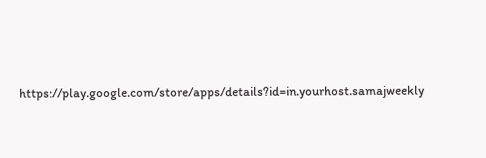https://play.google.com/store/apps/details?id=in.yourhost.samajweekly